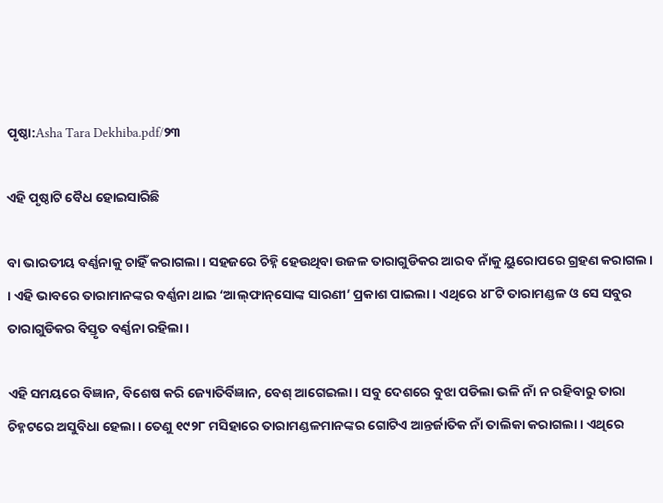ପୃଷ୍ଠା:Asha Tara Dekhiba.pdf/୨୩

ଏହି ପୃଷ୍ଠାଟି ବୈଧ ହୋଇସାରିଛି

ବା ଭାରତୀୟ ବର୍ଣ୍ଣନାକୁ ଚାହିଁ କରାଗଲା । ସହଜରେ ଚିହ୍ନି ହେଉଥିବା ଉଜଳ ତାରାଗୁଡିକର ଆରବ ନାଁକୁ ୟୁରୋପରେ ଗ୍ରହଣ କରାଗଲ। । ଏହି ଭାବରେ ତାରାମାନଙ୍କର ବର୍ଣ୍ଣନା ଥାଇ ‘ଆଲ୍‌ଫାନ୍‌ସୋଙ୍କ ସାରଣୀ’ ପ୍ରକାଶ ପାଇଲା । ଏଥିରେ ୪୮ଟି ତାରାମଣ୍ଡଳ ଓ ସେ ସବୁର ତାରାଗୁଡିକର ବିସ୍ତୃତ ବର୍ଣ୍ଣନା ରହିଲା ।

ଏହି ସମୟରେ ବିଜ୍ଞାନ, ବିଶେଷ କରି ଜ୍ୟୋତିର୍ବିଜ୍ଞାନ, ବେଶ୍ ଆଗେଇଲା । ସବୁ ଦେଶରେ ବୁଝା ପଡିଲା ଭଳି ନାଁ ନ ରହିବାରୁ ତାରା ଚିହ୍ନଟରେ ଅସୁବିଧା ହେଲା । ତେଣୁ ୧୯୨୮ ମସିହାରେ ତାରାମଣ୍ଡଳମାନଙ୍କର ଗୋଟିଏ ଆନ୍ତର୍ଜାତିକ ନାଁ ତାଲିକା କରାଗଲା । ଏଥିରେ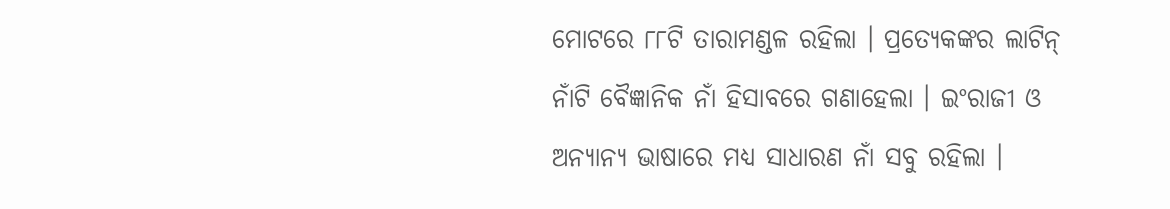ମୋଟରେ ୮୮ଟି ତାରାମଣ୍ଡଳ ରହିଲା । ପ୍ରତ୍ୟେକଙ୍କର ଲାଟିନ୍ ନାଁଟି ବୈଜ୍ଞାନିକ ନାଁ ହିସାବରେ ଗଣାହେଲା । ଇଂରାଜୀ ଓ ଅନ୍ୟାନ୍ୟ ଭାଷାରେ ମଧ୍ୟ ସାଧାରଣ ନାଁ ସବୁ ରହିଲା ।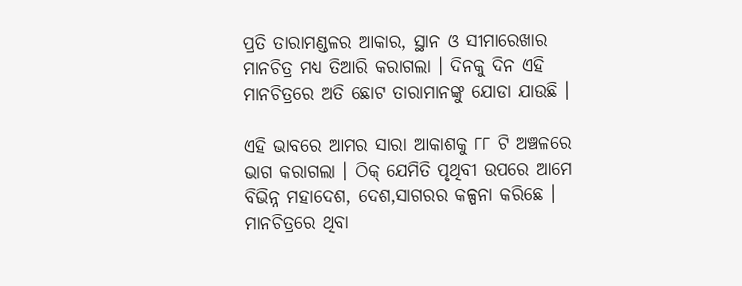ପ୍ରତି ତାରାମଣ୍ଡଳର ଆକାର, ସ୍ଥାନ ଓ ସୀମାରେଖାର ମାନଚିତ୍ର ମଧ୍ୟ ତିଆରି କରାଗଲା । ଦିନକୁ ଦିନ ଏହି ମାନଚିତ୍ରରେ ଅତି ଛୋଟ ତାରାମାନଙ୍କୁ ଯୋଡା ଯାଉଛି ।

ଏହି ଭାବରେ ଆମର ସାରା ଆକାଶକୁ ୮୮ ଟି ଅଞ୍ଚଳରେ ଭାଗ କରାଗଲା । ଠିକ୍ ଯେମିତି ପୃଥିବୀ ଉପରେ ଆମେ ବିଭିନ୍ନ ମହାଦେଶ, ଦେଶ,ସାଗରର କଳ୍ପନା କରିଛେ । ମାନଚିତ୍ରରେ ଥିବା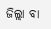ଜିଲ୍ଲା ବା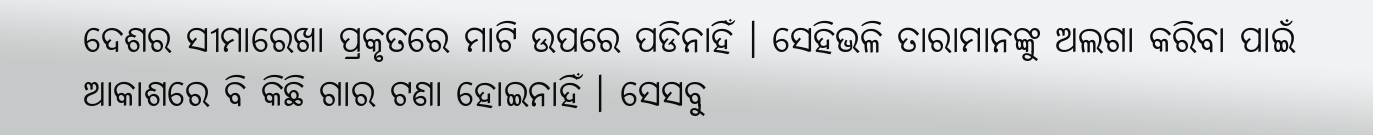ଦେଶର ସୀମାରେଖା ପ୍ରକୃତରେ ମାଟି ଉପରେ ପଡିନାହିଁ । ସେହିଭଳି ତାରାମାନଙ୍କୁ ଅଲଗା କରିବା ପାଇଁ ଆକାଶରେ ବି କିଛି ଗାର ଟଣା ହୋଇନାହିଁ । ସେସବୁ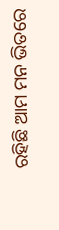ରହିଛି ଆମ ମନ ଭିତରେ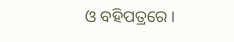ଓ ବହିପତ୍ରରେ ।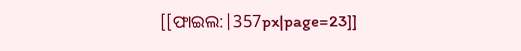[[ଫାଇଲ:|357px|page=23]]